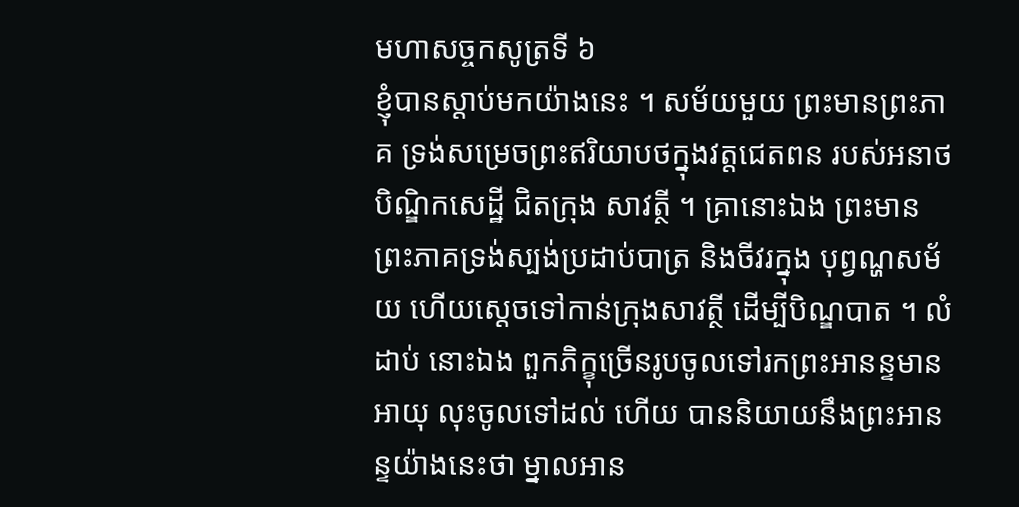មហាសច្ចកសូត្រទី ៦
ខ្ញុំបានស្តាប់មកយ៉ាងនេះ ។ សម័យមួយ ព្រះមានព្រះភាគ ទ្រង់សម្រេចព្រះឥរិយាបថក្នុងវត្តជេតពន របស់អនាថបិណ្ឌិកសេដ្ឋី ជិតក្រុង សាវត្ថី ។ គ្រានោះឯង ព្រះមានព្រះភាគទ្រង់ស្បង់ប្រដាប់បាត្រ និងចីវរក្នុង បុព្វណ្ហសម័យ ហើយស្តេចទៅកាន់ក្រុងសាវត្ថី ដើម្បីបិណ្ឌបាត ។ លំដាប់ នោះឯង ពួកភិក្ខុច្រើនរូបចូលទៅរកព្រះអានន្ទមានអាយុ លុះចូលទៅដល់ ហើយ បាននិយាយនឹងព្រះអានន្ទយ៉ាងនេះថា ម្នាលអាន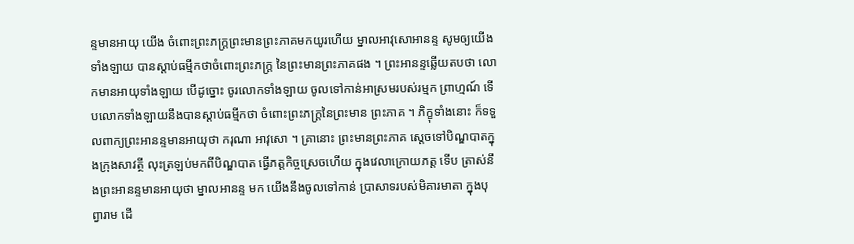ន្ទមានអាយុ យើង ចំពោះព្រះភក្ត្រព្រះមានព្រះភាគមកយូរហើយ ម្នាលអាវុសោអានន្ទ សូមឲ្យយើងទាំងឡាយ បានស្តាប់ធម្មីកថាចំពោះព្រះភក្ត្រ នៃព្រះមានព្រះភាគផង ។ ព្រះអានន្ទឆ្លើយតបថា លោកមានអាយុទាំងឡាយ បើដូច្នោះ ចូរលោកទាំងឡាយ ចូលទៅកាន់អាស្រមរបស់រម្មក ព្រាហ្មណ៍ ទើបលោកទាំងឡាយនឹងបានស្តាប់ធម្មីកថា ចំពោះព្រះភក្ត្រនៃព្រះមាន ព្រះភាគ ។ ភិក្ខុទាំងនោះ ក៏ទទួលពាក្យព្រះអានន្ទមានអាយុថា ករុណា អាវុសោ ។ គ្រានោះ ព្រះមានព្រះភាគ ស្តេចទៅបិណ្ឌបាតក្នុងក្រុងសាវត្ថី លុះត្រឡប់មកពីបិណ្ឌបាត ធ្វើភត្តកិច្ចស្រេចហើយ ក្នុងវេលាក្រោយភត្ត ទើប ត្រាស់នឹងព្រះអានន្ទមានអាយុថា ម្នាលអានន្ទ មក យើងនឹងចូលទៅកាន់ ប្រាសាទរបស់មិគារមាតា ក្នុងបុព្វារាម ដើ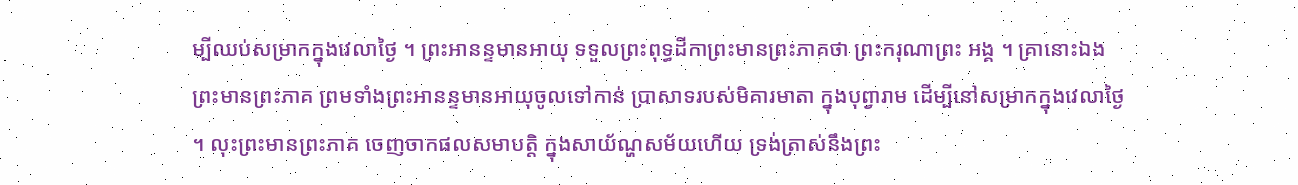ម្បីឈប់សម្រាកក្នុងវេលាថ្ងៃ ។ ព្រះអានន្ទមានអាយុ ទទួលព្រះពុទ្ធដីកាព្រះមានព្រះភាគថា ព្រះករុណាព្រះ អង្គ ។ គ្រានោះឯង ព្រះមានព្រះភាគ ព្រមទាំងព្រះអានន្ទមានអាយុចូលទៅកាន់ ប្រាសាទរបស់មិគារមាតា ក្នុងបុព្វារាម ដើម្បីនៅសម្រាកក្នុងវេលាថ្ងៃ ។ លុះព្រះមានព្រះភាគ ចេញចាកផលសមាបត្តិ ក្នុងសាយ័ណ្ហសម័យហើយ ទ្រង់ត្រាស់នឹងព្រះ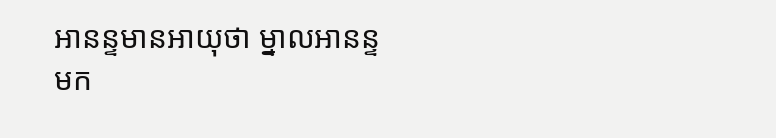អានន្ទមានអាយុថា ម្នាលអានន្ទ មក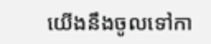យើងនឹងចូលទៅកា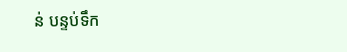ន់ បន្ទប់ទឹក